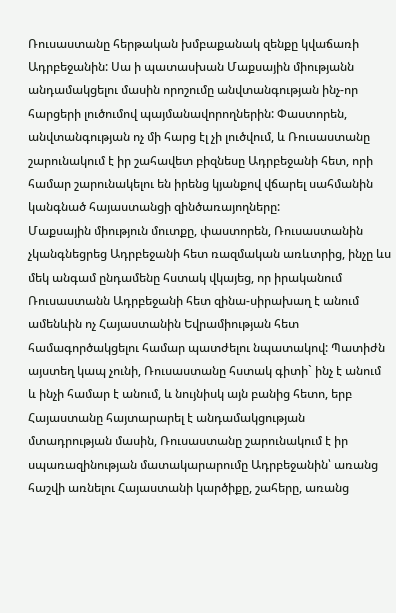Ռուսաստանը հերթական խմբաքանակ զենքը կվաճառի Ադրբեջանին: Սա ի պատասխան Մաքսային միությանն անդամակցելու մասին որոշումը անվտանգության ինչ-որ հարցերի լուծումով պայմանավորողներին: Փաստորեն, անվտանգության ոչ մի հարց էլ չի լուծվում, և Ռուսաստանը շարունակում է իր շահավետ բիզնեսը Ադրբեջանի հետ, որի համար շարունակելու են իրենց կյանքով վճարել սահմանին կանգնած հայաստանցի զինծառայողները:
Մաքսային միություն մուտքը, փաստորեն, Ռուսաստանին չկանգնեցրեց Ադրբեջանի հետ ռազմական առևտրից, ինչը ևս մեկ անգամ ընդամենը հստակ վկայեց, որ իրականում Ռուսաստանն Ադրբեջանի հետ զինա-սիրախաղ է անում ամենևին ոչ Հայաստանին Եվրամիության հետ համագործակցելու համար պատժելու նպատակով: Պատիժն այստեղ կապ չունի, Ռուսաստանը հստակ գիտի` ինչ է անում և ինչի համար է անում, և նույնիսկ այն բանից հետո, երբ Հայաստանը հայտարարել է անդամակցության մտադրության մասին, Ռուսաստանը շարունակում է իր սպառազինության մատակարարումը Ադրբեջանին՝ առանց հաշվի առնելու Հայաստանի կարծիքը, շահերը, առանց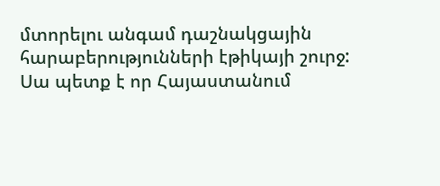մտորելու անգամ դաշնակցային հարաբերությունների էթիկայի շուրջ: Սա պետք է որ Հայաստանում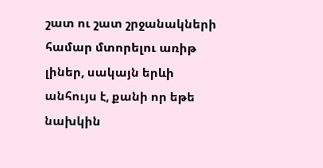շատ ու շատ շրջանակների համար մտորելու առիթ լիներ, սակայն երևի անհույս է, քանի որ եթե նախկին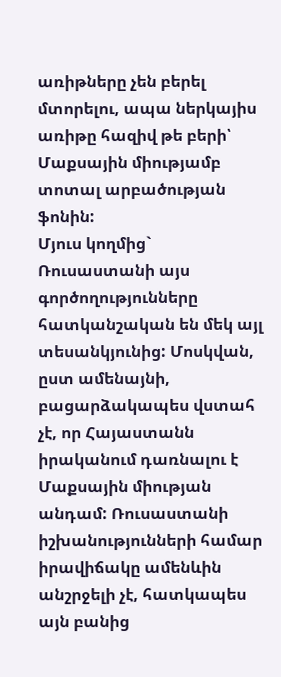առիթները չեն բերել մտորելու, ապա ներկայիս առիթը հազիվ թե բերի՝ Մաքսային միությամբ տոտալ արբածության ֆոնին:
Մյուս կողմից` Ռուսաստանի այս գործողությունները հատկանշական են մեկ այլ տեսանկյունից: Մոսկվան, ըստ ամենայնի, բացարձակապես վստահ չէ, որ Հայաստանն իրականում դառնալու է Մաքսային միության անդամ: Ռուսաստանի իշխանությունների համար իրավիճակը ամենևին անշրջելի չէ, հատկապես այն բանից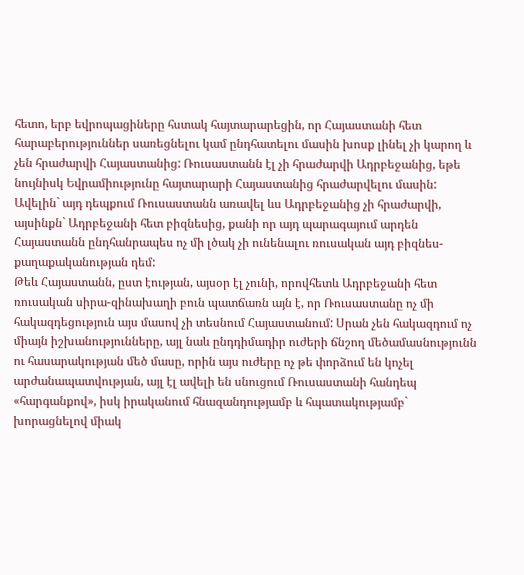հետո, երբ եվրոպացիները հստակ հայտարարեցին, որ Հայաստանի հետ հարաբերություններ սառեցնելու կամ ընդհատելու մասին խոսք լինել չի կարող և չեն հրաժարվի Հայաստանից: Ռուսաստանն էլ չի հրաժարվի Ադրբեջանից, եթե նույնիսկ Եվրամիությունը հայտարարի Հայաստանից հրաժարվելու մասին: Ավելին` այդ դեպքում Ռուսաստանն առավել ևս Ադրբեջանից չի հրաժարվի, այսինքն` Ադրբեջանի հետ բիզնեսից, քանի որ այդ պարագայում արդեն Հայաստանն ընդհանրապես ոչ մի լծակ չի ունենալու ռուսական այդ բիզնես-քաղաքականության դեմ:
Թեև Հայաստանն, ըստ էության, այսօր էլ չունի, որովհետև Ադրբեջանի հետ ռուսական սիրա-զինախաղի բուն պատճառն այն է, որ Ռուսաստանը ոչ մի հակազդեցություն այս մասով չի տեսնում Հայաստանում: Սրան չեն հակազդում ոչ միայն իշխանությունները, այլ նաև ընդդիմադիր ուժերի ճնշող մեծամասնությունն ու հասարակության մեծ մասը, որին այս ուժերը ոչ թե փորձում են կոչել արժանապատվության, այլ էլ ավելի են սնուցում Ռուսաստանի հանդեպ «հարգանքով», իսկ իրականում հնազանդությամբ և հպատակությամբ` խորացնելով միակ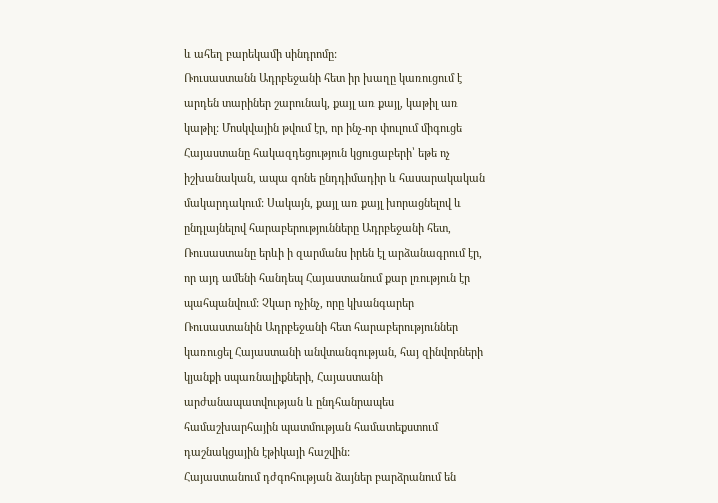և ահեղ բարեկամի սինդրոմը:
Ռուսաստանն Ադրբեջանի հետ իր խաղը կառուցում է արդեն տարիներ շարունակ, քայլ առ քայլ, կաթիլ առ կաթիլ: Մոսկվային թվում էր, որ ինչ-որ փուլում միգուցե Հայաստանը հակազդեցություն կցուցաբերի՝ եթե ոչ իշխանական, ապա գոնե ընդդիմադիր և հասարակական մակարդակում: Սակայն, քայլ առ քայլ խորացնելով և ընդլայնելով հարաբերությունները Ադրբեջանի հետ, Ռուսաստանը երևի ի զարմանս իրեն էլ արձանագրում էր, որ այդ ամենի հանդեպ Հայաստանում քար լռություն էր պահպանվում: Չկար ոչինչ, որը կխանգարեր Ռուսաստանին Ադրբեջանի հետ հարաբերություններ կառուցել Հայաստանի անվտանգության, հայ զինվորների կյանքի սպառնալիքների, Հայաստանի արժանապատվության և ընդհանրապես համաշխարհային պատմության համատեքստում դաշնակցային էթիկայի հաշվին:
Հայաստանում դժգոհության ձայներ բարձրանում են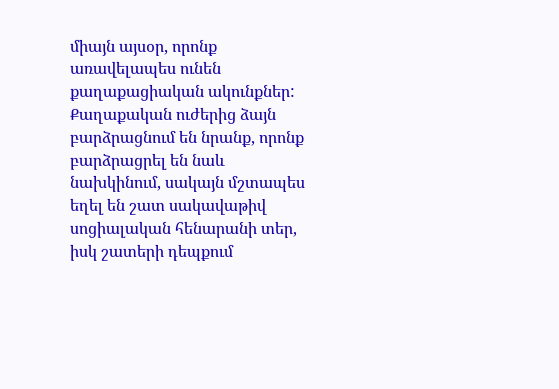միայն այսօր, որոնք առավելապես ունեն քաղաքացիական ակունքներ: Քաղաքական ուժերից ձայն բարձրացնում են նրանք, որոնք բարձրացրել են նաև նախկինում, սակայն մշտապես եղել են շատ սակավաթիվ սոցիալական հենարանի տեր, իսկ շատերի դեպքում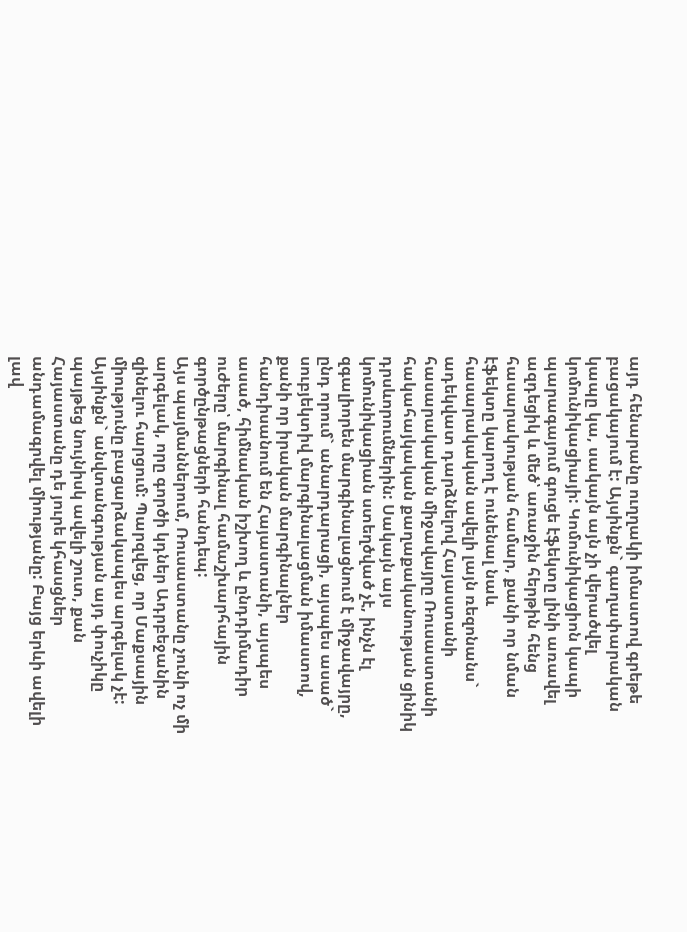այդ հենարանը ուղղակի իմաստով գրեթե բացակայում է: Այսինքն` գաղափարական կապը կա, սակայն այն չի վերածվել կոմունիկացիայի: Կոմունիկացիոն կապի պարագայում գուցե էֆեկտը լինի առավել ազդեցիկ և մեծ՝ առաջին հերթին հենց հասարակության համար, քանի որ նման էֆեկտը կարող է ունենալ նաև հասարակական ավելի լայն ռեզոնանս` ադեկվատ դարձնելով Հայաստանի հասարակական միջավայրը Ռուսաստանի հակահայկական քաղաքականության ցինիկ դրսևորումներին: Սակայն այս կոմունիկացիան ստեղծված չէ, ինչն էլ զգալիորեն մարգինալացնում է միջավայրը, ընդ որում` անարդարացի, այսպես ասած` սուբյեկտիվ մարգինալացման իմաստով, քանի որ իրական մարգինալներ հանդիսանում են Հայաստանի, այսպես ասած, հիմնական իշխող և ընդդիմադիր ուժերը՝ մարգինալ համաշխարհային գործընթացների հանդեպ:
Այս պայմաններում, Ռուսաստանը չունի ոչ մի արգելակ, որը գործի կդներ Ադրբեջանին զինելու հարցում: Պարզվեց, որ Մաքսային միությունը բացարձակապես արգելակ չէ: Այսինքն` անվտանգության այդ փուչիկը պայթեց նույնիսկ ավելի շուտ, քան Հայաստանը դե յուրե կհասցներ անդամագրվել միությանը: Բայց երևի ավելի լավ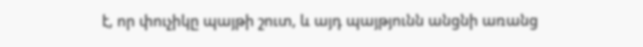է, որ փուչիկը պայթի շուտ, և այդ պայթյունն անցնի առանց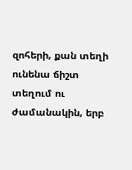զոհերի, քան տեղի ունենա ճիշտ տեղում ու ժամանակին, երբ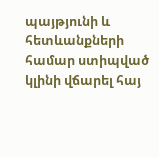պայթյունի և հետևանքների համար ստիպված կլինի վճարել հայ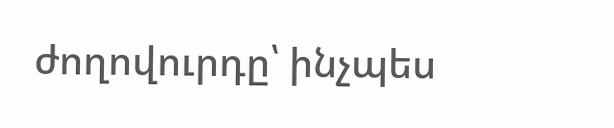ժողովուրդը՝ ինչպես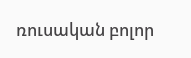ռուսական բոլոր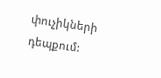փուչիկների դեպքում: